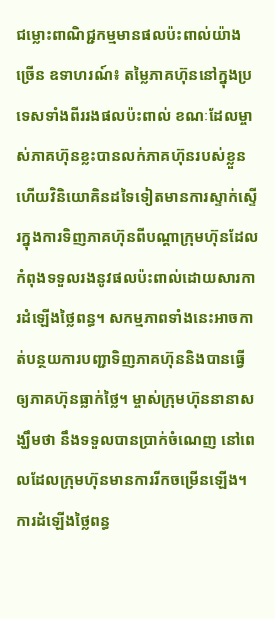ជម្លោះពាណិជ្ជកម្មមានផលប៉ះពាល់យ៉ាងច្រើន ឧទាហរណ៍៖ តម្លៃភាគហ៊ុននៅក្នុងប្រទេសទាំងពីររងផលប៉ះពាល់ ខណៈដែលម្ចាស់ភាគហ៊ុនខ្លះបានលក់ភាគហ៊ុនរបស់ខ្លួន ហើយវិនិយោគិនដទៃទៀតមានការស្ទាក់ស្ទើរក្នុងការទិញភាគហ៊ុនពីបណ្តាក្រុមហ៊ុនដែលកំពុងទទួលរងនូវផលប៉ះពាល់ដោយសារការដំឡើងថ្លៃពន្ធ។ សកម្មភាពទាំងនេះអាចកាត់បន្ថយការបញ្ជាទិញភាគហ៊ុននិងបានធ្វើឲ្យភាគហ៊ុនធ្លាក់ថ្លៃ។ ម្ចាស់ក្រុមហ៊ុននានាសង្ឃឹមថា នឹងទទួលបានប្រាក់ចំណេញ នៅពេលដែលក្រុមហ៊ុនមានការរីកចម្រើនឡើង។
ការដំឡើងថ្លៃពន្ធ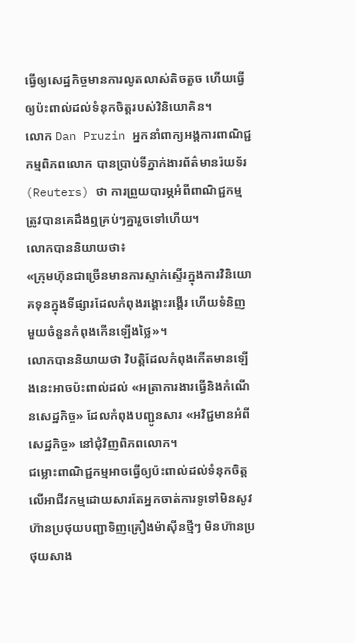ធ្វើឲ្យសេដ្ឋកិច្ចមានការលូតលាស់តិចតួច ហើយធ្វើឲ្យប៉ះពាល់ដល់ទំនុកចិត្តរបស់វិនិយោគិន។
លោក Dan Pruzin អ្នកនាំពាក្យអង្គការពាណិជ្ជកម្មពិភពលោក បានប្រាប់ទីភ្នាក់ងារព័ត៌មានរ៉យទ័រ (Reuters) ថា ការព្រួយបារម្ភអំពីពាណិជ្ជកម្មត្រូវបានគេដឹងឮគ្រប់ៗគ្នារួចទៅហើយ។
លោកបាននិយាយថា៖
«ក្រុមហ៊ុនជាច្រើនមានការស្ទាក់ស្ទើរក្នុងការវិនិយោគទុនក្នុងទីផ្សារដែលកំពុងរង្គោះរង្គើរ ហើយទំនិញមួយចំនួនកំពុងកើនឡើងថ្លៃ»។
លោកបាននិយាយថា វិបត្តិដែលកំពុងកើតមានឡើងនេះអាចប៉ះពាល់ដល់ «អត្រាការងារធ្វើនិងកំណើនសេដ្ឋកិច្ច» ដែលកំពុងបញ្ជូនសារ «អវិជ្ជមានអំពីសេដ្ឋកិច្ច» នៅជុំវិញពិភពលោក។
ជម្លោះពាណិជ្ជកម្មអាចធ្វើឲ្យប៉ះពាល់ដល់ទំនុកចិត្តលើអាជីវកម្មដោយសារតែអ្នកចាត់ការទូទៅមិនសូវហ៊ានប្រថុយបញ្ជាទិញគ្រឿងម៉ាស៊ីនថ្មីៗ មិនហ៊ានប្រថុយសាង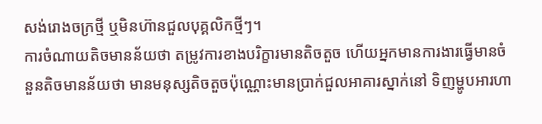សង់រោងចក្រថ្មី ឬមិនហ៊ានជួលបុគ្គលិកថ្មីៗ។
ការចំណាយតិចមានន័យថា តម្រូវការខាងបរិក្ខារមានតិចតួច ហើយអ្នកមានការងារធ្វើមានចំនួនតិចមានន័យថា មានមនុស្សតិចតួចប៉ុណ្ណោះមានប្រាក់ជួលអាគារស្នាក់នៅ ទិញម្ហូបអារហា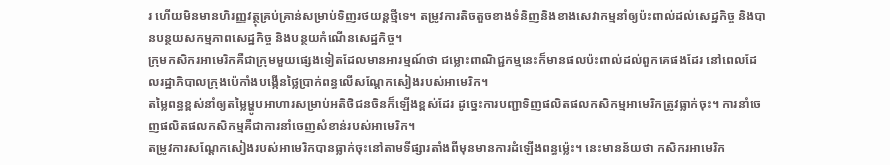រ ហើយមិនមានហិរញ្ញវត្ថុគ្រប់គ្រាន់សម្រាប់ទិញរថយន្តថ្មីទេ។ តម្រូវការតិចតួចខាងទំនិញនិងខាងសេវាកម្មនាំឲ្យប៉ះពាល់ដល់សេដ្ឋកិច្ច និងបានបន្ថយសកម្មភាពសេដ្ឋកិច្ច និងបន្ថយកំណើនសេដ្ឋកិច្ច។
ក្រុមកសិករអាមេរិកគឺជាក្រុមមួយផ្សេងទៀតដែលមានអារម្មណ៍ថា ជម្លោះពាណិជ្ជកម្មនេះក៏មានផលប៉ះពាល់ដល់ពួកគេផងដែរ នៅពេលដែលរដ្ឋាភិបាលក្រុងប៉េកាំងបង្កើនថ្លៃប្រាក់ពន្ធលើសណ្តែកសៀងរបស់អាមេរិក។
តម្លៃពន្ធខ្ពស់នាំឲ្យតម្លៃម្ហូបអាហារសម្រាប់អតិថិជនចិនក៏ឡើងខ្ពស់ដែរ ដូច្នេះការបញ្ជាទិញផលិតផលកសិកម្មអាមេរិកត្រូវធ្លាក់ចុះ។ ការនាំចេញផលិតផលកសិកម្មគឺជាការនាំចេញសំខាន់របស់អាមេរិក។
តម្រូវការសណ្តែកសៀងរបស់អាមេរិកបានធ្លាក់ចុះនៅតាមទីផ្សារតាំងពីមុនមានការដំឡើងពន្ធម៉្លេះ។ នេះមានន័យថា កសិករអាមេរិក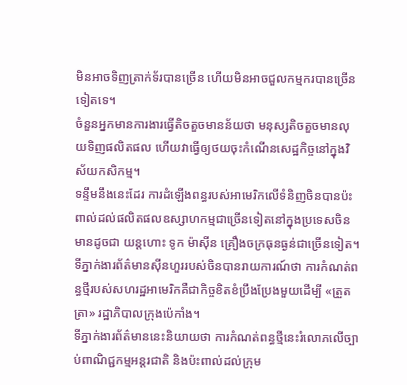មិនអាចទិញត្រាក់ទ័របានច្រើន ហើយមិនអាចជួលកម្មករបានច្រើនទៀតទេ។
ចំនួនអ្នកមានការងារធ្វើតិចតួចមានន័យថា មនុស្សតិចតួចមានលុយទិញផលិតផល ហើយវាធ្វើឲ្យថយចុះកំណើនសេដ្ឋកិច្ចនៅក្នុងវិស័យកសិកម្ម។
ទន្ទឹមនឹងនេះដែរ ការដំឡើងពន្ធរបស់អាមេរិកលើទំនិញចិនបានប៉ះពាល់ដល់ផលិតផលឧស្សាហកម្មជាច្រើនទៀតនៅក្នុងប្រទេសចិន មានដូចជា យន្តហោះ ទូក ម៉ាស៊ីន គ្រឿងចក្រធុនធ្ងន់ជាច្រើនទៀត។ ទីភ្នាក់ងារព័ត៌មានស៊ីនហួររបស់ចិនបានរាយការណ៍ថា ការកំណត់ពន្ធថ្មីរបស់សហរដ្ឋអាមេរិកគឺជាកិច្ចខិតខំប្រឹងប្រែងមួយដើម្បី «ត្រួតត្រា» រដ្ឋាភិបាលក្រុងប៉េកាំង។
ទីភ្នាក់ងារព័ត៌មាននេះនិយាយថា ការកំណត់ពន្ធថ្មីនេះរំលោភលើច្បាប់ពាណិជ្ជកម្មអន្ដរជាតិ និងប៉ះពាល់ដល់ក្រុម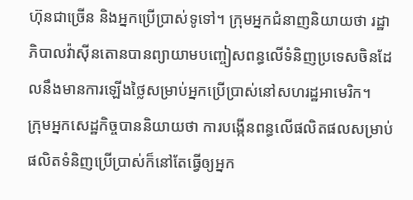ហ៊ុនជាច្រើន និងអ្នកប្រើប្រាស់ទូទៅ។ ក្រុមអ្នកជំនាញនិយាយថា រដ្ឋាភិបាលវ៉ាស៊ីនតោនបានព្យាយាមបញ្ចៀសពន្ធលើទំនិញប្រទេសចិនដែលនឹងមានការឡើងថ្លៃសម្រាប់អ្នកប្រើប្រាស់នៅសហរដ្ឋអាមេរិក។
ក្រុមអ្នកសេដ្ឋកិច្ចបាននិយាយថា ការបង្កើនពន្ធលើផលិតផលសម្រាប់ផលិតទំនិញប្រើប្រាស់ក៏នៅតែធ្វើឲ្យអ្នក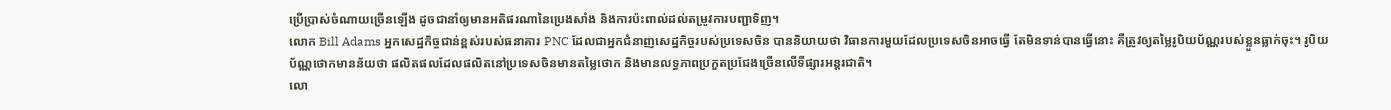ប្រើប្រាស់ចំណាយច្រើនឡើង ដូចជានាំឲ្យមានអតិផរណានៃប្រេងសាំង និងការប៉ះពាល់ដល់តម្រូវការបញ្ជាទិញ។
លោក Bill Adams អ្នកសេដ្ឋកិច្ចជាន់ខ្ពស់របស់ធនាគារ PNC ដែលជាអ្នកជំនាញសេដ្ឋកិច្ចរបស់ប្រទេសចិន បាននិយាយថា វិធានការមួយដែលប្រទេសចិនអាចធ្វើ តែមិនទាន់បានធ្វើនោះ គឺត្រូវឲ្យតម្លៃរូបិយប័ណ្ណរបស់ខ្លួនធ្លាក់ចុះ។ រូបិយប័ណ្ណថោកមានន័យថា ផលិតផលដែលផលិតនៅប្រទេសចិនមានតម្លៃថោក និងមានលទ្ធភាពប្រកួតប្រជែងច្រើនលើទីផ្សារអន្ដរជាតិ។
លោ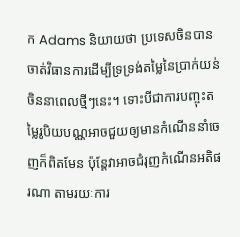ក Adams និយាយថា ប្រទេសចិនបានចាត់វិធានការដើម្បីទ្រទ្រង់តម្លៃនៃប្រាក់យន់ចិននាពេលថ្មីៗនេះ។ ទោះបីជាការបញ្ចុះតម្លៃរូបិយបណ្ណអាចជួយឲ្យមានកំណើននាំចេញក៏ពិតមែន ប៉ុន្តែវាអាចជំរុញកំណើនអតិផរណា តាមរយៈការ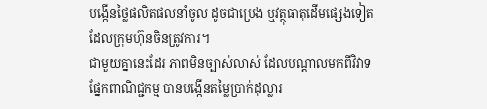បង្កើនថ្លៃផលិតផលនាំចូល ដូចជាប្រេង ឬវត្ថុធាតុដើមផ្សេងទៀត ដែលក្រុមហ៊ុនចិនត្រូវការ។
ជាមួយគ្នានេះដែរ ភាពមិនច្បាស់លាស់ ដែលបណ្តាលមកពីវិវាទផ្នែកពាណិជ្ជកម្ម បានបង្កើនតម្លៃប្រាក់ដុល្លារ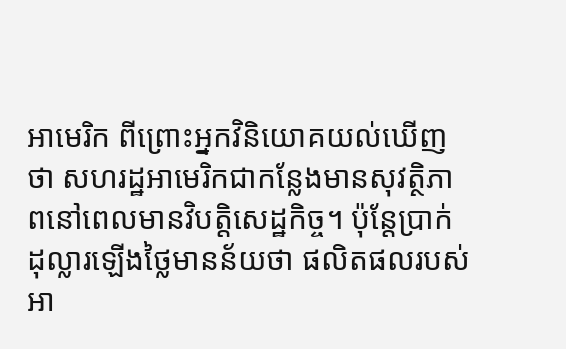អាមេរិក ពីព្រោះអ្នកវិនិយោគយល់ឃើញថា សហរដ្ឋអាមេរិកជាកន្លែងមានសុវត្ថិភាពនៅពេលមានវិបត្តិសេដ្ឋកិច្ច។ ប៉ុន្តែប្រាក់ដុល្លារឡើងថ្លៃមានន័យថា ផលិតផលរបស់អា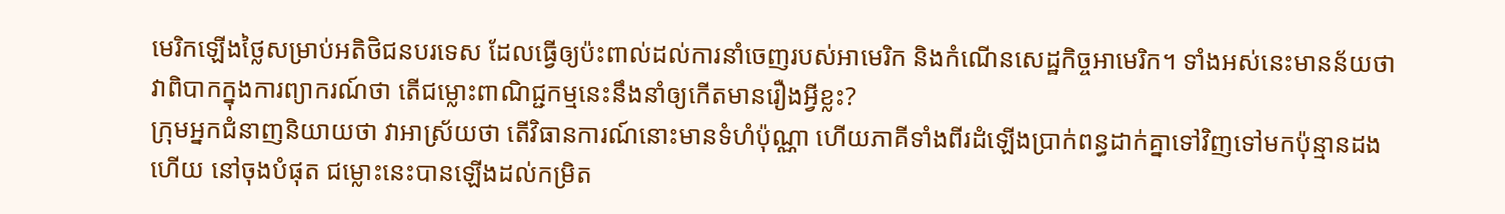មេរិកឡើងថ្លៃសម្រាប់អតិថិជនបរទេស ដែលធ្វើឲ្យប៉ះពាល់ដល់ការនាំចេញរបស់អាមេរិក និងកំណើនសេដ្ឋកិច្ចអាមេរិក។ ទាំងអស់នេះមានន័យថា វាពិបាកក្នុងការព្យាករណ៍ថា តើជម្លោះពាណិជ្ជកម្មនេះនឹងនាំឲ្យកើតមានរឿងអ្វីខ្លះ?
ក្រុមអ្នកជំនាញនិយាយថា វាអាស្រ័យថា តើវិធានការណ៍នោះមានទំហំប៉ុណ្ណា ហើយភាគីទាំងពីរដំឡើងប្រាក់ពន្ធដាក់គ្នាទៅវិញទៅមកប៉ុន្មានដង ហើយ នៅចុងបំផុត ជម្លោះនេះបានឡើងដល់កម្រិត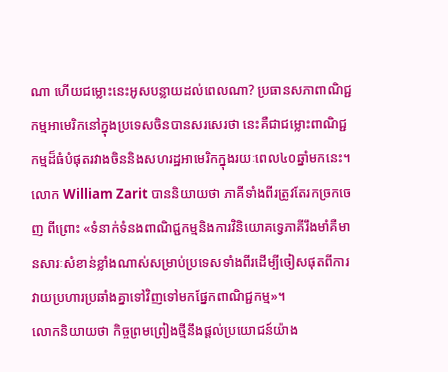ណា ហើយជម្លោះនេះអូសបន្លាយដល់ពេលណា? ប្រធានសភាពាណិជ្ជកម្មអាមេរិកនៅក្នុងប្រទេសចិនបានសរសេរថា នេះគឺជាជម្លោះពាណិជ្ជកម្មដ៏ធំបំផុតរវាងចិននិងសហរដ្ឋអាមេរិកក្នុងរយៈពេល៤០ឆ្នាំមកនេះ។
លោក William Zarit បាននិយាយថា ភាគីទាំងពីរត្រូវតែរកច្រកចេញ ពីព្រោះ «ទំនាក់ទំនងពាណិជ្ជកម្មនិងការវិនិយោគទ្វេភាគីរឹងមាំគឺមានសារៈសំខាន់ខ្លាំងណាស់សម្រាប់ប្រទេសទាំងពីរដើម្បីចៀសផុតពីការវាយប្រហារប្រឆាំងគ្នាទៅវិញទៅមកផ្នែកពាណិជ្ជកម្ម»។
លោកនិយាយថា កិច្ចព្រមព្រៀងថ្មីនឹងផ្តល់ប្រយោជន៍យ៉ាង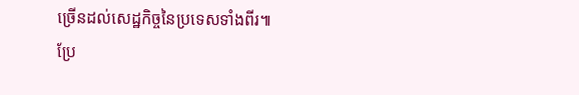ច្រើនដល់សេដ្ឋកិច្ចនៃប្រទេសទាំងពីរ៕
ប្រែ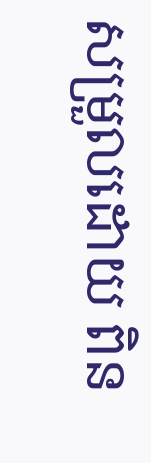សម្រួលដោយ ពិន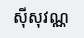ស៊ីសុវណ្ណ